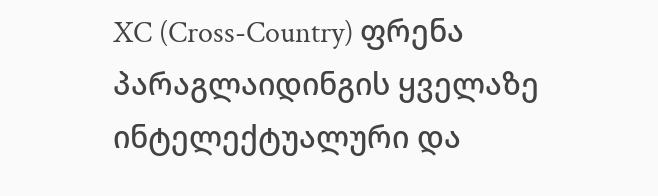XC (Cross-Country) ფრენა პარაგლაიდინგის ყველაზე ინტელექტუალური და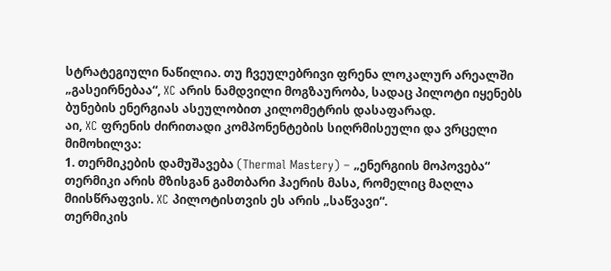სტრატეგიული ნაწილია. თუ ჩვეულებრივი ფრენა ლოკალურ არეალში „გასეირნებაა“, XC არის ნამდვილი მოგზაურობა, სადაც პილოტი იყენებს ბუნების ენერგიას ასეულობით კილომეტრის დასაფარად.
აი, XC ფრენის ძირითადი კომპონენტების სიღრმისეული და ვრცელი მიმოხილვა:
1. თერმიკების დამუშავება (Thermal Mastery) – „ენერგიის მოპოვება“
თერმიკი არის მზისგან გამთბარი ჰაერის მასა, რომელიც მაღლა მიისწრაფვის. XC პილოტისთვის ეს არის „საწვავი“.
თერმიკის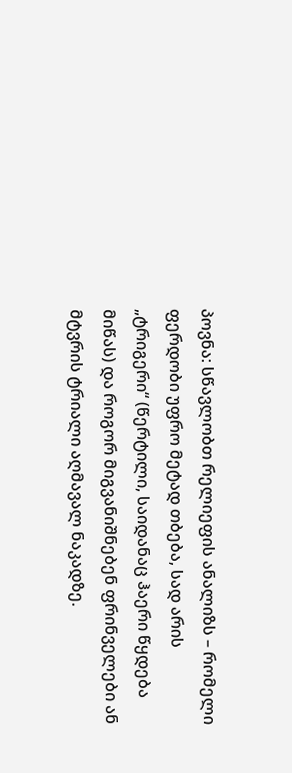პოვნა: სწავლობთ რელიეფის ანალიზს – რომელი ფერდობი უფრო მეტად თბება, სად არის „ტრიგერი“ (წერტილი, საიდანაც ჰაერი წყდება მიწას) და როგორ მიგვანიშნებენ ფრინველები ან მტვრის ტრიალი აღმავალ ნაკადზე.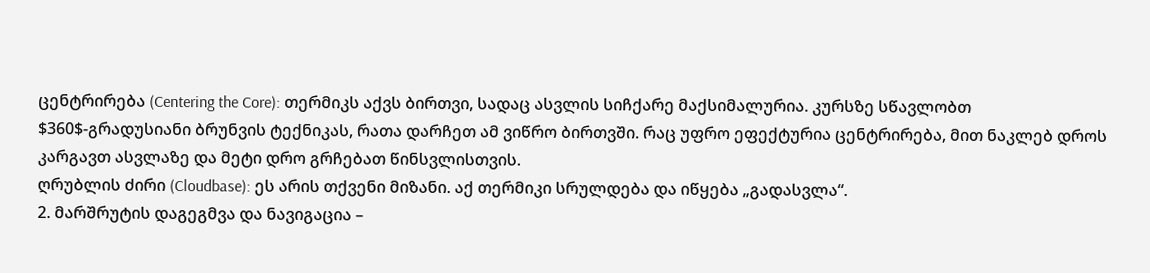ცენტრირება (Centering the Core): თერმიკს აქვს ბირთვი, სადაც ასვლის სიჩქარე მაქსიმალურია. კურსზე სწავლობთ $360$-გრადუსიანი ბრუნვის ტექნიკას, რათა დარჩეთ ამ ვიწრო ბირთვში. რაც უფრო ეფექტურია ცენტრირება, მით ნაკლებ დროს კარგავთ ასვლაზე და მეტი დრო გრჩებათ წინსვლისთვის.
ღრუბლის ძირი (Cloudbase): ეს არის თქვენი მიზანი. აქ თერმიკი სრულდება და იწყება „გადასვლა“.
2. მარშრუტის დაგეგმვა და ნავიგაცია –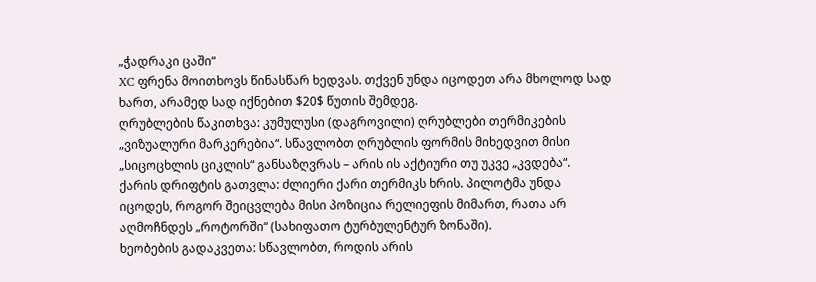„ჭადრაკი ცაში“
XC ფრენა მოითხოვს წინასწარ ხედვას. თქვენ უნდა იცოდეთ არა მხოლოდ სად ხართ, არამედ სად იქნებით $20$ წუთის შემდეგ.
ღრუბლების წაკითხვა: კუმულუსი (დაგროვილი) ღრუბლები თერმიკების „ვიზუალური მარკერებია“. სწავლობთ ღრუბლის ფორმის მიხედვით მისი „სიცოცხლის ციკლის“ განსაზღვრას – არის ის აქტიური თუ უკვე „კვდება“.
ქარის დრიფტის გათვლა: ძლიერი ქარი თერმიკს ხრის. პილოტმა უნდა იცოდეს, როგორ შეიცვლება მისი პოზიცია რელიეფის მიმართ, რათა არ აღმოჩნდეს „როტორში“ (სახიფათო ტურბულენტურ ზონაში).
ხეობების გადაკვეთა: სწავლობთ, როდის არის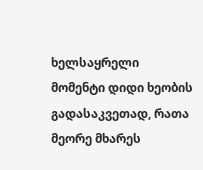ხელსაყრელი მომენტი დიდი ხეობის გადასაკვეთად, რათა მეორე მხარეს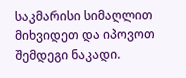საკმარისი სიმაღლით მიხვიდეთ და იპოვოთ შემდეგი ნაკადი.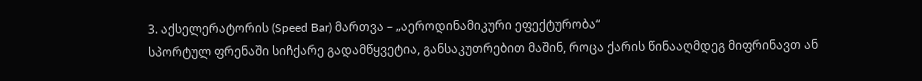3. აქსელერატორის (Speed Bar) მართვა – „აეროდინამიკური ეფექტურობა“
სპორტულ ფრენაში სიჩქარე გადამწყვეტია, განსაკუთრებით მაშინ, როცა ქარის წინააღმდეგ მიფრინავთ ან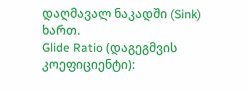დაღმავალ ნაკადში (Sink) ხართ.
Glide Ratio (დაგეგმვის კოეფიციენტი):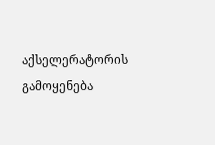აქსელერატორის გამოყენება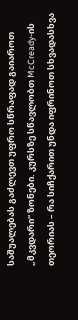საშუალებას გაძლევთ უფრო სწრაფად გაიაროთ „მკვდარი“ ზონები. კურსზე სწავლობთ McCready-ის თეორიას – რა სიჩქარით უნდა იფრინოთ სხვადასხვა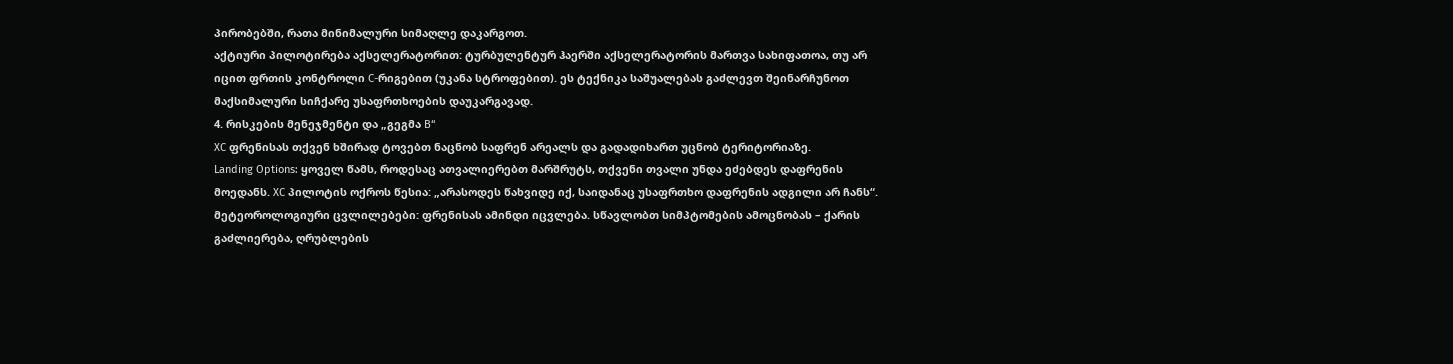პირობებში, რათა მინიმალური სიმაღლე დაკარგოთ.
აქტიური პილოტირება აქსელერატორით: ტურბულენტურ ჰაერში აქსელერატორის მართვა სახიფათოა, თუ არ იცით ფრთის კონტროლი C-რიგებით (უკანა სტროფებით). ეს ტექნიკა საშუალებას გაძლევთ შეინარჩუნოთ მაქსიმალური სიჩქარე უსაფრთხოების დაუკარგავად.
4. რისკების მენეჯმენტი და „გეგმა B“
XC ფრენისას თქვენ ხშირად ტოვებთ ნაცნობ საფრენ არეალს და გადადიხართ უცნობ ტერიტორიაზე.
Landing Options: ყოველ წამს, როდესაც ათვალიერებთ მარშრუტს, თქვენი თვალი უნდა ეძებდეს დაფრენის მოედანს. XC პილოტის ოქროს წესია: „არასოდეს წახვიდე იქ, საიდანაც უსაფრთხო დაფრენის ადგილი არ ჩანს“.
მეტეოროლოგიური ცვლილებები: ფრენისას ამინდი იცვლება. სწავლობთ სიმპტომების ამოცნობას – ქარის გაძლიერება, ღრუბლების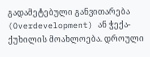გადამეტებული განვითარება (Overdevelopment) ან ჭექა-ქუხილის მოახლოება. დროული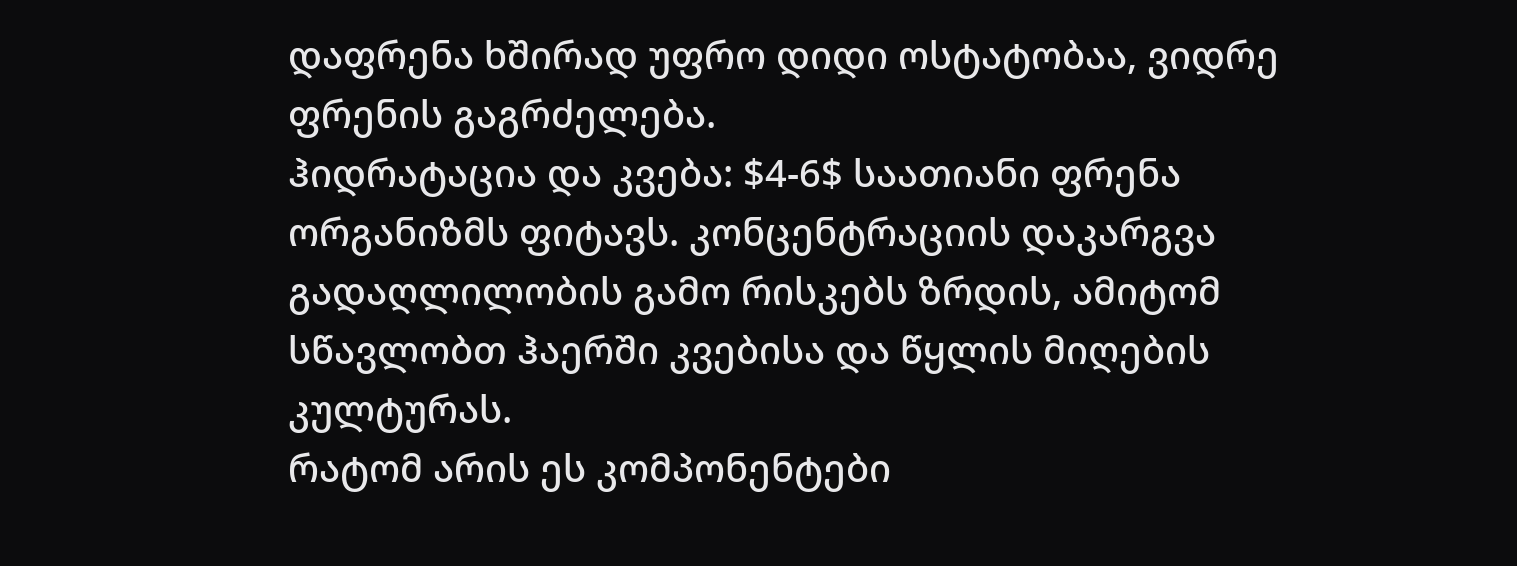დაფრენა ხშირად უფრო დიდი ოსტატობაა, ვიდრე ფრენის გაგრძელება.
ჰიდრატაცია და კვება: $4-6$ საათიანი ფრენა ორგანიზმს ფიტავს. კონცენტრაციის დაკარგვა გადაღლილობის გამო რისკებს ზრდის, ამიტომ სწავლობთ ჰაერში კვებისა და წყლის მიღების კულტურას.
რატომ არის ეს კომპონენტები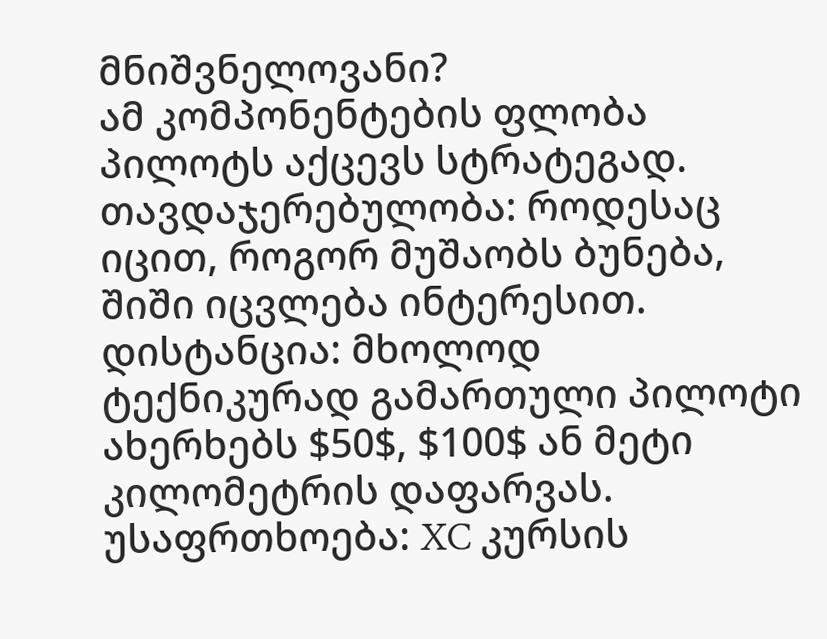მნიშვნელოვანი?
ამ კომპონენტების ფლობა პილოტს აქცევს სტრატეგად.
თავდაჯერებულობა: როდესაც იცით, როგორ მუშაობს ბუნება, შიში იცვლება ინტერესით.
დისტანცია: მხოლოდ ტექნიკურად გამართული პილოტი ახერხებს $50$, $100$ ან მეტი კილომეტრის დაფარვას.
უსაფრთხოება: XC კურსის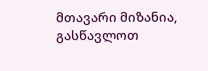მთავარი მიზანია, გასწავლოთ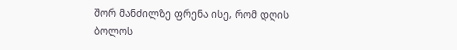შორ მანძილზე ფრენა ისე, რომ დღის ბოლოს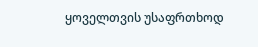ყოველთვის უსაფრთხოდ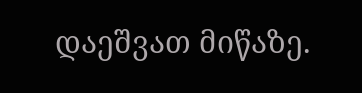დაეშვათ მიწაზე.